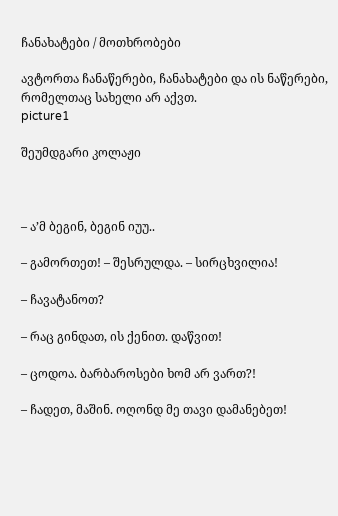ჩანახატები / მოთხრობები

ავტორთა ჩანაწერები, ჩანახატები და ის ნაწერები, რომელთაც სახელი არ აქვთ.
picture1

შეუმდგარი კოლაჟი



– ა’მ ბეგინ, ბეგინ იუუ..

– გამორთეთ! – შესრულდა. – სირცხვილია!

– ჩავატანოთ?

– რაც გინდათ, ის ქენით. დაწვით!

– ცოდოა. ბარბაროსები ხომ არ ვართ?!

– ჩადეთ, მაშინ. ოღონდ მე თავი დამანებეთ!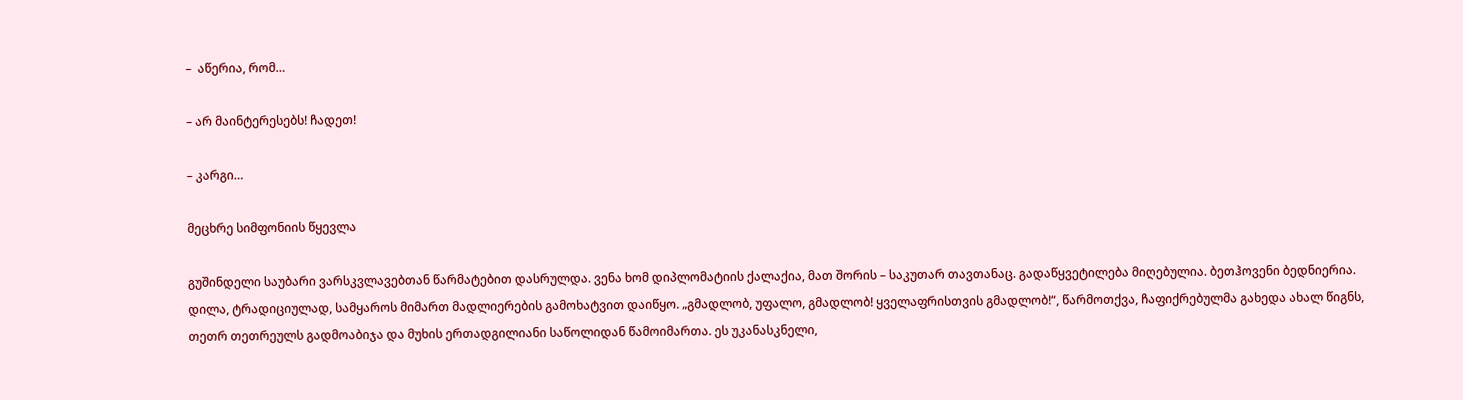–  აწერია, რომ…

– არ მაინტერესებს! ჩადეთ!

– კარგი…

მეცხრე სიმფონიის წყევლა

გუშინდელი საუბარი ვარსკვლავებთან წარმატებით დასრულდა. ვენა ხომ დიპლომატიის ქალაქია, მათ შორის – საკუთარ თავთანაც. გადაწყვეტილება მიღებულია. ბეთჰოვენი ბედნიერია. დილა, ტრადიციულად, სამყაროს მიმართ მადლიერების გამოხატვით დაიწყო. „გმადლობ, უფალო, გმადლობ! ყველაფრისთვის გმადლობ!“, წარმოთქვა, ჩაფიქრებულმა გახედა ახალ წიგნს, თეთრ თეთრეულს გადმოაბიჯა და მუხის ერთადგილიანი საწოლიდან წამოიმართა. ეს უკანასკნელი,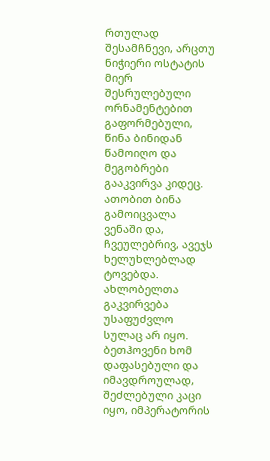რთულად შესამჩნევი, არცთუ ნიჭიერი ოსტატის მიერ შესრულებული ორნამენტებით გაფორმებული, წინა ბინიდან წამოიღო და მეგობრები გააკვირვა კიდეც. ათობით ბინა გამოიცვალა ვენაში და, ჩვეულებრივ, ავეჯს ხელუხლებლად ტოვებდა. ახლობელთა გაკვირვება უსაფუძვლო სულაც არ იყო. ბეთჰოვენი ხომ დაფასებული და იმავდროულად, შეძლებული კაცი იყო, იმპერატორის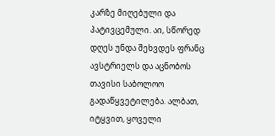კარზე მიღებული და პატივცემული. აი, სწორედ დღეს უნდა შეხვდეს ფრანც ავსტრიელს და აცნობოს თავისი საბოლოო გადაწყვეტილება. ალბათ, იტყვით, ყოველი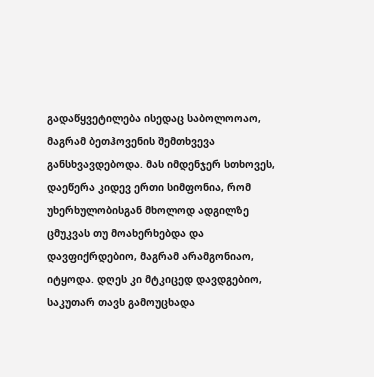გადაწყვეტილება ისედაც საბოლოოაო, მაგრამ ბეთჰოვენის შემთხვევა განსხვავდებოდა. მას იმდენჯერ სთხოვეს, დაეწერა კიდევ ერთი სიმფონია, რომ უხერხულობისგან მხოლოდ ადგილზე ცმუკვას თუ მოახერხებდა და დავფიქრდებიო, მაგრამ არამგონიაო, იტყოდა. დღეს კი მტკიცედ დავდგებიო, საკუთარ თავს გამოუცხადა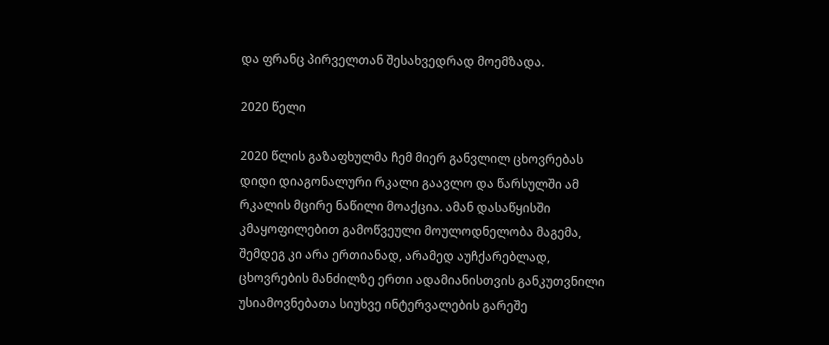და ფრანც პირველთან შესახვედრად მოემზადა.

2020 წელი

2020 წლის გაზაფხულმა ჩემ მიერ განვლილ ცხოვრებას დიდი დიაგონალური რკალი გაავლო და წარსულში ამ რკალის მცირე ნაწილი მოაქცია. ამან დასაწყისში კმაყოფილებით გამოწვეული მოულოდნელობა მაგემა, შემდეგ კი არა ერთიანად, არამედ აუჩქარებლად, ცხოვრების მანძილზე ერთი ადამიანისთვის განკუთვნილი უსიამოვნებათა სიუხვე ინტერვალების გარეშე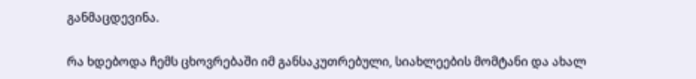განმაცდევინა.

რა ხდებოდა ჩემს ცხოვრებაში იმ განსაკუთრებული, სიახლეების მომტანი და ახალ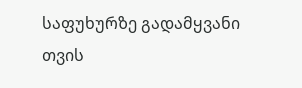საფუხურზე გადამყვანი თვის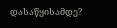დასაწყისამდე?